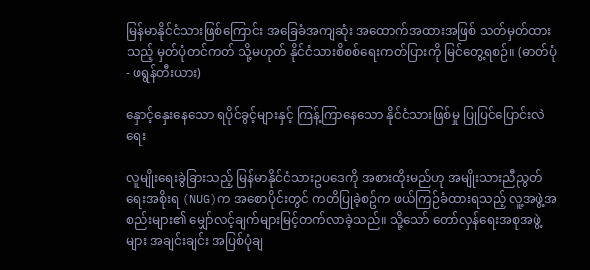မြန်မာနိုင်ငံသားဖြစ်ကြောင်း အခြေခံအကျဆုံး အထောက်အထားအဖြစ် သတ်မှတ်ထားသည့် မှတ်ပုံတင်ကတ် သို့မဟုတ် နိုင်ငံသားစိစစ်ရေးကတ်ပြားကို မြင်တွေ့ရစဉ်။ (ဓာတ်ပုံ - ဖရွန်တီးယား)

နှောင့်နှေးနေသော ရပိုင်ခွင့်များနှင့် ကြန့်ကြာနေသော နိုင်ငံသားဖြစ်မှု ပြုပြင်ပြောင်းလဲရေး

လူမျိုးရေးခွဲခြားသည့် မြန်မာနိုင်ငံသားဥပဒေကို အစားထိုးမည်ဟု အမျိုးသားညီညွတ်ရေးအစိုးရ (NUG)က အစောပိုင်းတွင် ကတိပြုခဲ့စဥ်က ဖယ်ကြဉ်ခံထားရသည့် လူ့အဖွဲ့အစည်းများ၏ မျှော်လင့်ချက်များမြင့်တက်လာခဲ့သည်။ သို့သော် တော်လှန်ရေးအစုအဖွဲ့များ အချင်းချင်း အပြစ်ပုံချ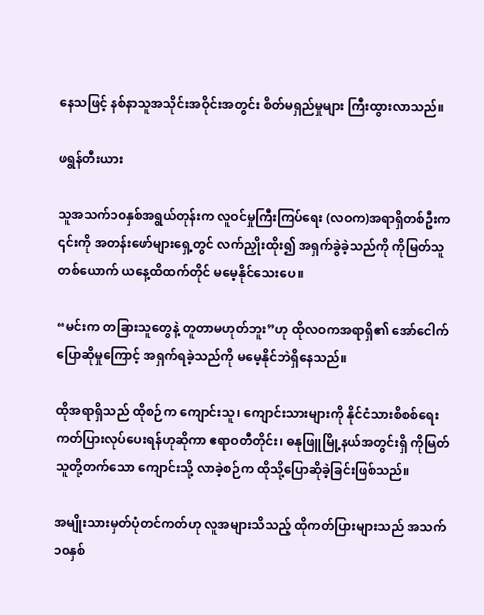နေသဖြင့် နစ်နာသူအသိုင်းအဝိုင်းအတွင်း စိတ်မရှည်မှုများ ကြီးထွားလာသည်။

ဖရွန်တီးယား

သူအသက်၁၀နှစ်အရွယ်တုန်းက လူဝင်မှုကြီးကြပ်ရေး (လဝက)အရာရှိတစ်ဦးက ၎င်းကို အတန်းဖော်များရှေ့တွင် လက်ညှိုးထိုး၍ အရှက်ခွဲခဲ့သည်ကို ကိုမြတ်သူတစ်ယောက် ယနေ့ထိထက်တိုင် မမေ့နိုင်သေးပေ။

“မင်းက တခြားသူတွေနဲ့ တူတာမဟုတ်ဘူး”ဟု ထိုလဝကအရာရှိ၏ အော်ငေါက် ပြောဆိုမှုကြောင့် အရှက်ရခဲ့သည်ကို မမေ့နိုင်ဘဲရှိနေသည်။

ထိုအရာရှိသည် ထိုစဉ်က ကျောင်းသူ၊ ကျောင်းသားများကို နိုင်ငံသားစိစစ်ရေးကတ်ပြားလုပ်ပေးရန်ဟုဆိုကာ ဧရာဝတီတိုင်း၊ ဓနုဖြူမြို့နယ်အတွင်းရှိ ကိုမြတ်သူတို့တက်သော ကျောင်းသို့ လာခဲ့စဉ်က ထိုသို့ပြောဆိုခဲ့ခြင်းဖြစ်သည်။

အမျိုးသားမှတ်ပုံတင်ကတ်ဟု လူအများသိသည့် ထိုကတ်ပြားများသည် အသက်၁၀နှစ်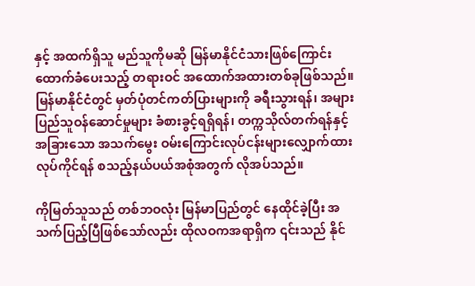နှင့် အထက်ရှိသူ မည်သူကိုမဆို မြန်မာနိုင်ငံသားဖြစ်ကြောင်း ထောက်ခံပေးသည့် တရားဝင် အထောက်အထားတစ်ခုဖြစ်သည်။ မြန်မာနိုင်ငံတွင် မှတ်ပုံတင်ကတ်ပြားများကို ခရီးသွားရန်၊ အများပြည်သူဝန်ဆောင်မှုများ ခံစားခွင့်ရရှိရန်၊ တက္ကသိုလ်တက်ရန်နှင့် အခြားသော အသက်မွေး ဝမ်းကြောင်းလုပ်ငန်းများလျှောက်ထားလုပ်ကိုင်ရန် စသည့်နယ်ပယ်အစုံအတွက် လိုအပ်သည်။

ကိုမြတ်သူသည် တစ်ဘဝလုံး မြန်မာပြည်တွင် နေထိုင်ခဲ့ပြီး အသက်ပြည့်ပြီဖြစ်သော်လည်း ထိုလဝကအရာရှိက ၎င်းသည် နိုင်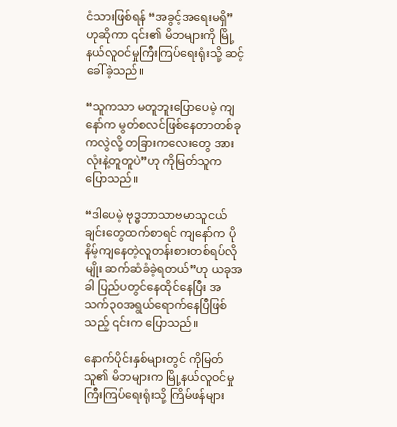ငံသားဖြစ်ရန် “အခွင့်အရေးမရှိ” ဟုဆိုကာ ၎င်း၏ မိဘများကို မြို့နယ်လူဝင်မှုကြီးကြပ်ရေးရုံးသို့ ဆင့်ခေါ်ခဲ့သည်။

“သူကသာ မတူဘူးပြောပေမဲ့ ကျနော်က မွတ်စလင်ဖြစ်နေတာတစ်ခုကလွဲလို့ တခြားကလေးတွေ အားလုံးနဲ့တူတူပဲ”ဟု ကိုမြတ်သူက ပြောသည်။

“ဒါပေမဲ့ ဗုဒ္ဓဘာသာဗမာသူငယ်ချင်းတွေထက်စာရင် ကျနော်က ပိုနိမ့်ကျနေတဲ့လူတန်းစားတစ်ရပ်လိုမျိုး ဆက်ဆံခံခဲ့ရတယ်”ဟု ယခုအခါ ပြည်ပတွင်နေထိုင်နေပြီး အသက်၃၀အရွယ်ရောက်နေပြီဖြစ်သည့် ၎င်းက ပြောသည်။

နောက်ပိုင်းနှစ်များတွင် ကိုမြတ်သူ၏ မိဘများက မြို့နယ်လူဝင်မှုကြီးကြပ်ရေးရုံးသို့ ကြိမ်ဖန်များ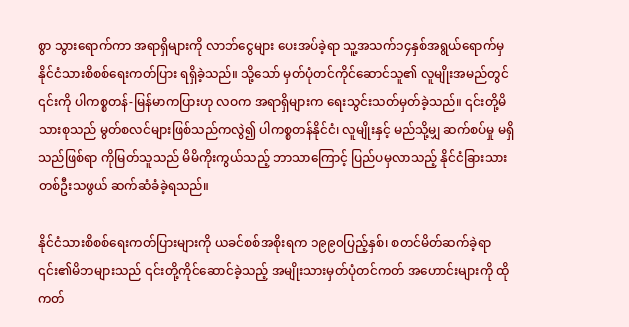စွာ သွားရောက်ကာ အရာရှိများကို လာဘ်ငွေများ ပေးအပ်ခဲ့ရာ သူ့အသက်၁၄နှစ်အရွယ်ရောက်မှ နိုင်ငံသားစိစစ်ရေးကတ်ပြား ရရှိခဲ့သည်။ သို့သော် မှတ်ပုံတင်ကိုင်ဆောင်သူ၏ လူမျိုးအမည်တွင် ၎င်းကို ပါကစ္စတန်-မြန်မာကပြားဟု လဝက အရာရှိများက ရေးသွင်းသတ်မှတ်ခဲ့သည်။ ၎င်းတို့မိသားစုသည် မွတ်စလင်များဖြစ်သည်ကလွဲ၍ ပါကစ္စတန်နိုင်ငံ၊ လူမျိုးနှင့် မည်သို့မျှ ဆက်စပ်မှု မရှိသည်ဖြစ်ရာ ကိုမြတ်သူသည် မိမိကိုးကွယ်သည့် ဘာသာကြောင့် ပြည်ပမှလာသည့် နိုင်ငံခြားသားတစ်ဦးသဖွယ် ဆက်ဆံခံခဲ့ရသည်။

နိုင်ငံသားစိစစ်ရေးကတ်ပြားများကို ယခင်စစ်အစိုးရက ၁၉၉၀ပြည့်နှစ်၊ စတင်မိတ်ဆက်ခဲ့ရာ ၎င်း၏မိဘများသည် ၎င်းတို့ကိုင်ဆောင်ခဲ့သည့် အမျိုးသားမှတ်ပုံတင်ကတ် အဟောင်းများကို ထိုကတ်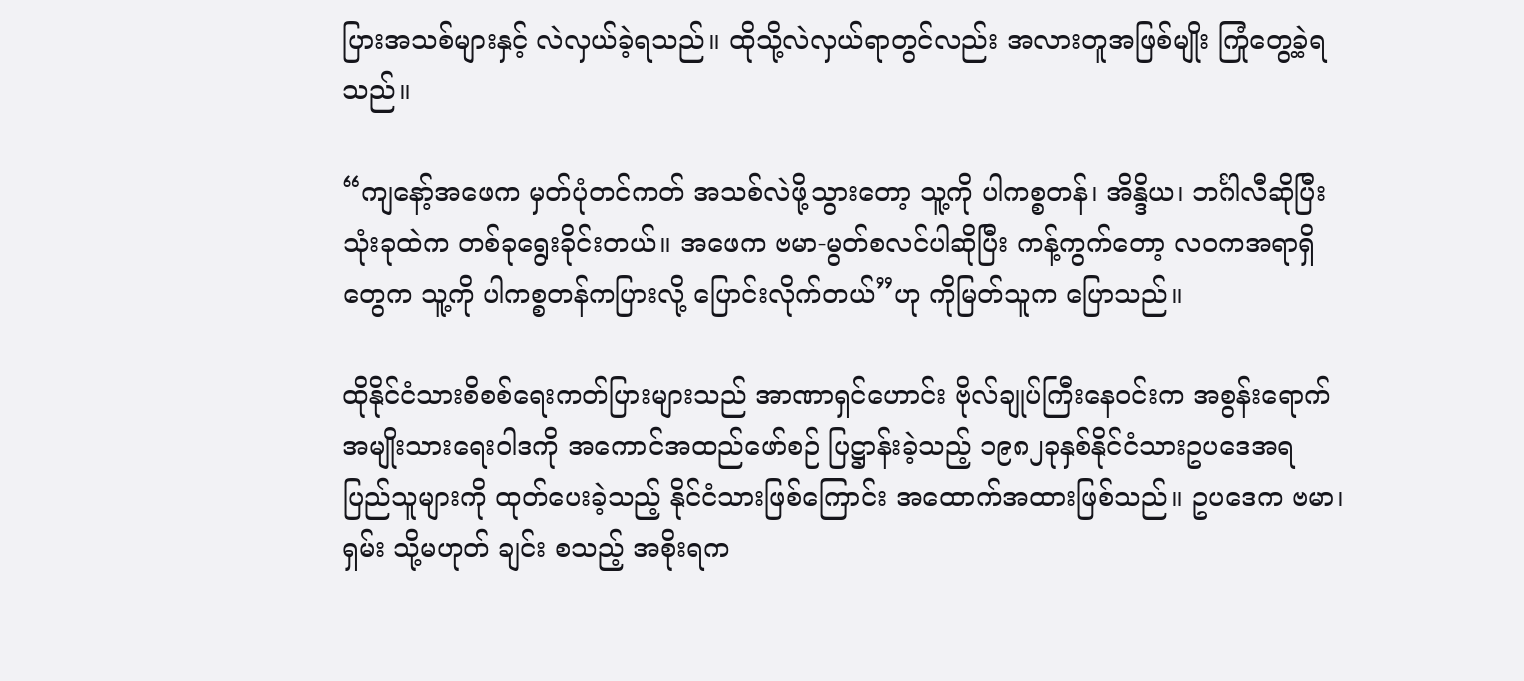ပြားအသစ်များနှင့် လဲလှယ်ခဲ့ရသည်။ ထိုသို့လဲလှယ်ရာတွင်လည်း အလားတူအဖြစ်မျိုး ကြုံတွေ့ခဲ့ရသည်။

“ကျနော့်အဖေက မှတ်ပုံတင်ကတ် အသစ်လဲဖို့သွားတော့ သူ့ကို ပါကစ္စတန်၊ အိန္ဒိယ၊ ဘင်္ဂါလီဆိုပြီး သုံးခုထဲက တစ်ခုရွေးခိုင်းတယ်။ အဖေက ဗမာ-မွတ်စလင်ပါဆိုပြီး ကန့်ကွက်တော့ လဝကအရာရှိတွေက သူ့ကို ပါကစ္စတန်ကပြားလို့ ပြောင်းလိုက်တယ်”ဟု ကိုမြတ်သူက ပြောသည်။

ထိုနိုင်ငံသားစိစစ်ရေးကတ်ပြားများသည် အာဏာရှင်ဟောင်း ဗိုလ်ချုပ်ကြီးနေဝင်းက အစွန်းရောက် အမျိုးသားရေးဝါဒကို အကောင်အထည်ဖော်စဉ် ပြဋ္ဌာန်းခဲ့သည့် ၁၉၈၂ခုနှစ်နိုင်ငံသားဥပဒေအရ ပြည်သူများကို ထုတ်ပေးခဲ့သည့် နိုင်ငံသားဖြစ်ကြောင်း အထောက်အထားဖြစ်သည်။ ဥပဒေက ဗမာ၊ ရှမ်း သို့မဟုတ် ချင်း စသည့် အစိုးရက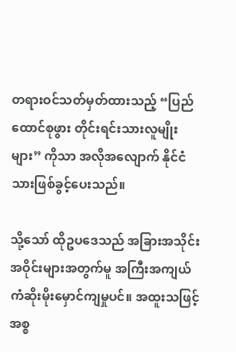တရားဝင်သတ်မှတ်ထားသည့် “ပြည်ထောင်စုဖွား တိုင်းရင်းသားလူမျိုးများ” ကိုသာ အလိုအလျောက် နိုင်ငံသားဖြစ်ခွင့်ပေးသည်။

သို့သော် ထိုဥပဒေသည် အခြားအသိုင်းအဝိုင်းများအတွက်မူ အကြီးအကျယ် ကံဆိုးမိုးမှောင်ကျမှုပင်။ အထူးသဖြင့် အစ္စ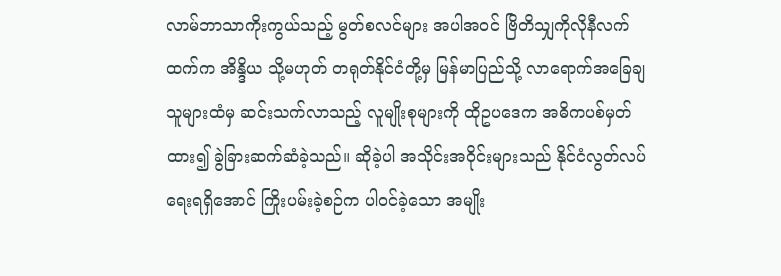လာမ်ဘာသာကိုးကွယ်သည့် မွတ်စလင်များ အပါအဝင် ဗြိတိသျှကိုလိုနီလက်ထက်က အိန္ဒိယ သို့မဟုတ် တရုတ်နိုင်ငံတို့မှ မြန်မာပြည်သို့ လာရောက်အခြေချသူများထံမှ ဆင်းသက်လာသည့် လူမျိုးစုများကို ထိုဥပဒေက အဓိကပစ်မှတ်ထား၍ ခွဲခြားဆက်ဆံခဲ့သည်။ ဆိုခဲ့ပါ အသိုင်းအဝိုင်းများသည် နိုင်ငံလွတ်လပ်ရေးရရှိအောင် ကြိုးပမ်းခဲ့စဉ်က ပါဝင်ခဲ့သော အမျိုး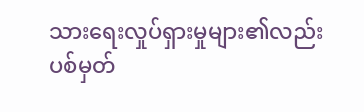သားရေးလှုပ်ရှားမှုများ၏လည်း ပစ်မှတ်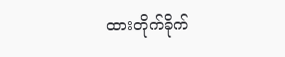ထားတိုက်ခိုက်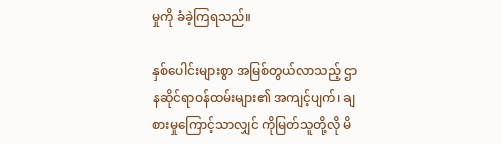မှုကို ခံခဲ့ကြရသည်။

နှစ်ပေါင်းများစွာ အမြစ်တွယ်လာသည့် ဌာနဆိုင်ရာဝန်ထမ်းများ၏ အကျင့်ပျက်၊ ချစားမှုကြောင့်သာလျှင် ကိုမြတ်သူတို့လို မိ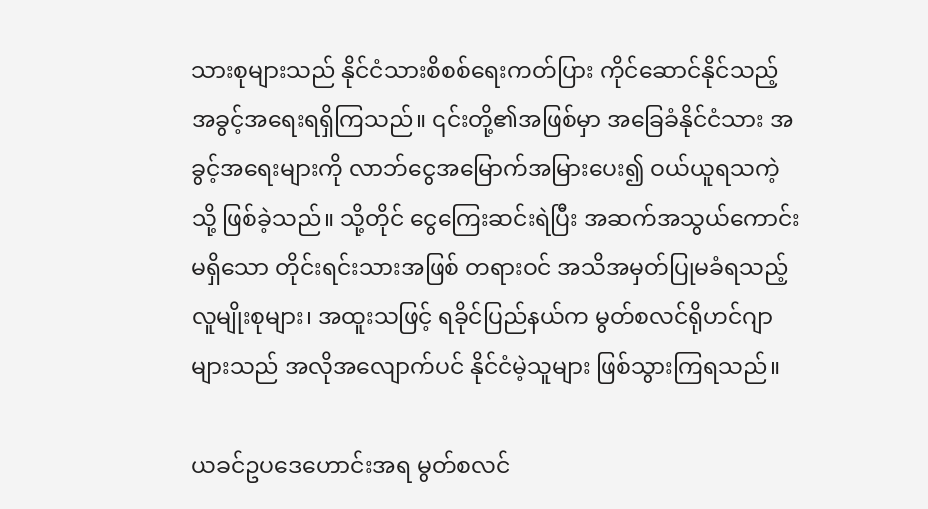သားစုများသည် နိုင်ငံသားစိစစ်ရေးကတ်ပြား ကိုင်ဆောင်နိုင်သည့် အခွင့်အရေးရရှိကြသည်။ ၎င်းတို့၏အဖြစ်မှာ အခြေခံနိုင်ငံသား အခွင့်အရေးများကို လာဘ်ငွေအမြောက်အမြားပေး၍ ဝယ်ယူရသကဲ့သို့ ဖြစ်ခဲ့သည်။ သို့တိုင် ငွေကြေးဆင်းရဲပြီး အဆက်အသွယ်ကောင်းမရှိသော တိုင်းရင်းသားအဖြစ် တရားဝင် အသိအမှတ်ပြုမခံရသည့် လူမျိုးစုများ၊ အထူးသဖြင့် ရခိုင်ပြည်နယ်က မွတ်စလင်ရိုဟင်ဂျာများသည် အလိုအလျောက်ပင် နိုင်ငံမဲ့သူများ ဖြစ်သွားကြရသည်။

ယခင်ဥပဒေဟောင်းအရ မွတ်စလင်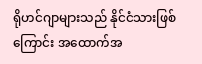ရိုဟင်ဂျာများသည် နိုင်ငံသားဖြစ်ကြောင်း အထောက်အ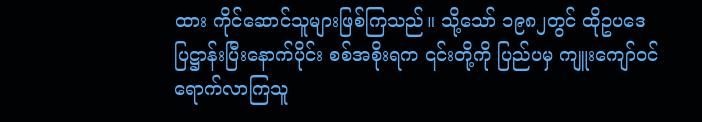ထား ကိုင်ဆောင်သူများဖြစ်ကြသည်။ သို့သော် ၁၉၈၂တွင် ထိုဥပဒေပြဋ္ဌာန်းပြီးနောက်ပိုင်း စစ်အစိုးရက ၎င်းတို့ကို ပြည်ပမှ ကျူးကျော်ဝင်ရောက်လာကြသူ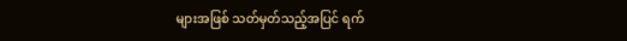များအဖြစ် သတ်မှတ်သည့်အပြင် ရက်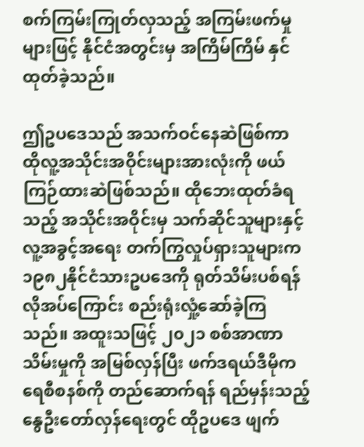စက်ကြမ်းကြုတ်လှသည့် အကြမ်းဖက်မှုများဖြင့် နိုင်ငံအတွင်းမှ အကြိမ်ကြိမ် နှင်ထုတ်ခဲ့သည်။

ဤဥပဒေသည် အသက်ဝင်နေဆဲဖြစ်ကာ ထိုလူ့အသိုင်းအဝိုင်းများအားလုံးကို ဖယ်ကြဉ်ထားဆဲဖြစ်သည်။ ထိုဘေးထုတ်ခံရသည့် အသိုင်းအဝိုင်းမှ သက်ဆိုင်သူများနှင့် လူ့အခွင့်အရေး တက်ကြွလှုပ်ရှားသူများက ၁၉၈၂နိုင်ငံသားဥပဒေကို ရုတ်သိမ်းပစ်ရန် လိုအပ်ကြောင်း စည်းရုံးလှုံ့ဆော်ခဲ့ကြသည်။ အထူးသဖြင့် ၂၀၂၁ စစ်အာဏာသိမ်းမှုကို အမြစ်လှန်ပြီး ဖက်ဒရယ်ဒီမိုကရေစီစနစ်ကို တည်ဆောက်ရန် ရည်မှန်းသည့် နွေဦးတော်လှန်ရေးတွင် ထိုဥပဒေ ဖျက်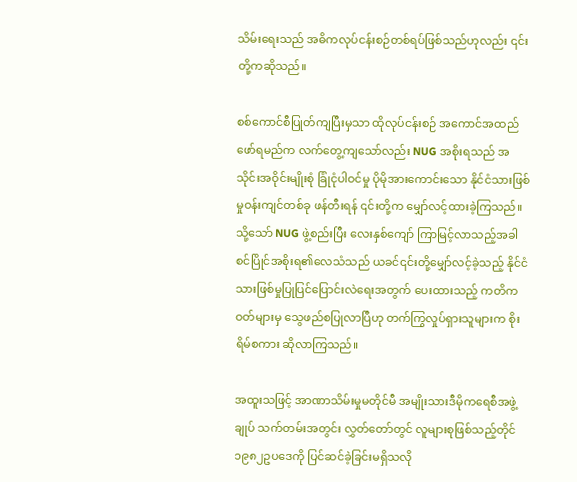သိမ်းရေးသည် အဓိကလုပ်ငန်းစဉ်တစ်ရပ်ဖြစ်သည်ဟုလည်း ၎င်းတို့ကဆိုသည်။

စစ်ကောင်စီပြုတ်ကျပြီးမှသာ ထိုလုပ်ငန်းစဉ် အကောင်အထည်ဖော်ရမည်က လက်တွေ့ကျသော်လည်း NUG အစိုးရသည် အသိုင်းအဝိုင်းမျိုးစုံ ခြုံငုံပါဝင်မှု ပိုမိုအားကောင်းသော နိုင်ငံသားဖြစ်မှုဝန်းကျင်တစ်ခု ဖန်တီးရန် ၎င်းတို့က မျှော်လင့်ထားခဲ့ကြသည်။ သို့သော် NUG ဖွဲ့စည်းပြီး လေးနှစ်ကျော် ကြာမြင့်လာသည့်အခါ စင်ပြိုင်အစိုးရ၏လေသံသည် ယခင်၎င်းတို့မျှော်လင့်ခဲ့သည့် နိုင်ငံသားဖြစ်မှုပြုပြင်ပြောင်းလဲရေးအတွက် ပေးထားသည့် ကတိကဝတ်များမှ သွေဖည်စပြုလာပြီဟု တက်ကြွလှုပ်ရှားသူများက စိုးရိမ်စကား ဆိုလာကြသည်။

အထူးသဖြင့် အာဏာသိမ်းမှုမတိုင်မီ အမျိုးသားဒီမိုကရေစီအဖွဲ့ချုပ် သက်တမ်းအတွင်း လွှတ်တော်တွင် လူများစုဖြစ်သည့်တိုင် ၁၉၈၂ဥပဒေကို ပြင်ဆင်ခဲ့ခြင်းမရှိသလို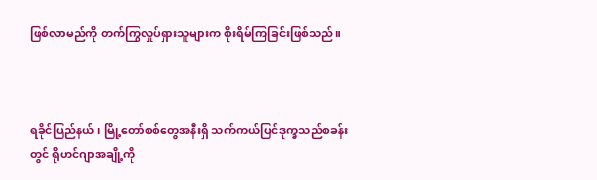ဖြစ်လာမည်ကို တက်ကြွလှုပ်ရှားသူများက စိုးရိမ်ကြခြင်းဖြစ်သည်။



ရခိုင်ပြည်နယ်၊ မြို့တော်စစ်တွေအနီးရှိ သက်ကယ်ပြင်ဒုက္ခသည်စခန်းတွင် ရိုဟင်ဂျာအချို့ကို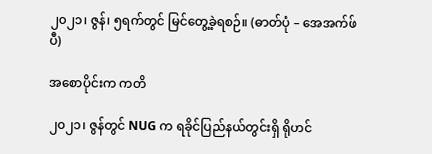၂၀၂၁၊ ဇွန်၊ ၅ရက်တွင် မြင်တွေ့ခဲ့ရစဉ်။ (ဓာတ်ပုံ – အေအက်ဖ်ပီ)

အစောပိုင်းက ကတိ

၂၀၂၁၊ ဇွန်တွင် NUG က ရခိုင်ပြည်နယ်တွင်းရှိ ရိုဟင်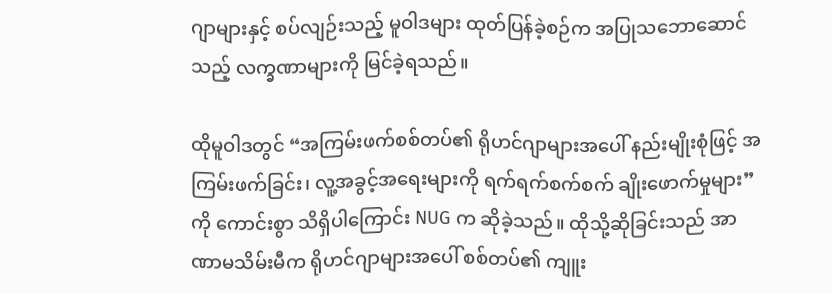ဂျာများနှင့် စပ်လျဉ်းသည့် မူဝါဒများ ထုတ်ပြန်ခဲ့စဉ်က အပြုသဘောဆောင်သည့် လက္ခဏာများကို မြင်ခဲ့ရသည်။

ထိုမူဝါဒတွင် “အကြမ်းဖက်စစ်တပ်၏ ရိုဟင်ဂျာများအပေါ် နည်းမျိုးစုံဖြင့် အကြမ်းဖက်ခြင်း၊ လူ့အခွင့်အရေးများကို ရက်ရက်စက်စက် ချိုးဖောက်မှုများ”ကို ကောင်းစွာ သိရှိပါကြောင်း NUG က ဆိုခဲ့သည်။ ထိုသို့ဆိုခြင်းသည် အာဏာမသိမ်းမီက ရိုဟင်ဂျာများအပေါ် စစ်တပ်၏ ကျူး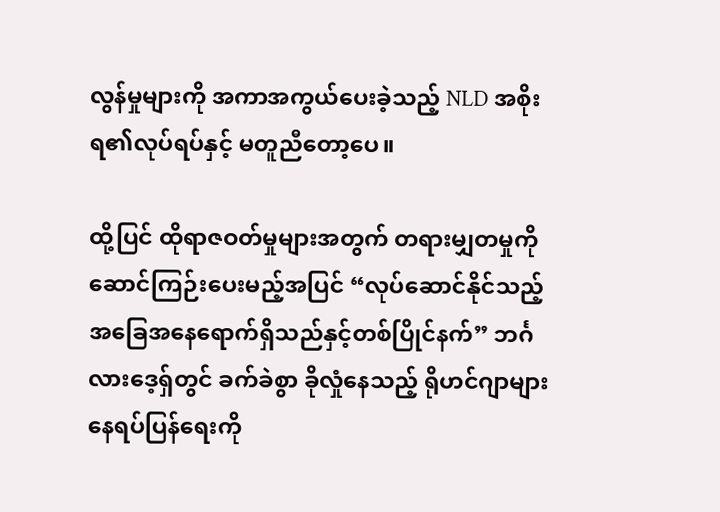လွန်မှုများကို အကာအကွယ်ပေးခဲ့သည့် NLD အစိုးရ၏လုပ်ရပ်နှင့် မတူညီတော့ပေ။

ထို့ပြင် ထိုရာဇဝတ်မှုများအတွက် တရားမျှတမှုကို ဆောင်ကြဉ်းပေးမည့်အပြင် “လုပ်ဆောင်နိုင်သည့် အခြေအနေရောက်ရှိသည်နှင့်တစ်ပြိုင်နက်” ဘင်္ဂလားဒေ့ရှ်တွင် ခက်ခဲစွာ ခိုလှုံနေသည့် ရိုဟင်ဂျာများ နေရပ်ပြန်ရေးကို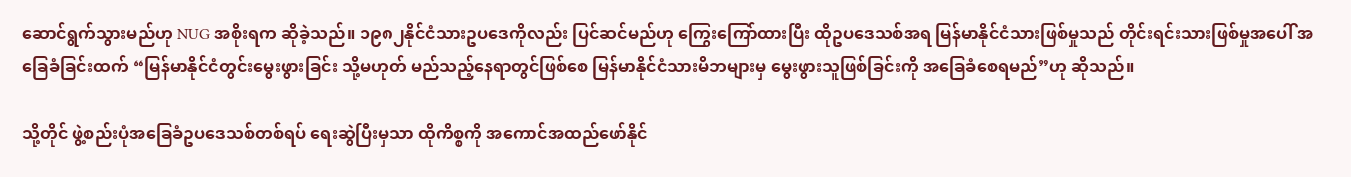ဆောင်ရွက်သွားမည်ဟု NUG အစိုးရက ဆိုခဲ့သည်။ ၁၉၈၂နိုင်ငံသားဥပဒေကိုလည်း ပြင်ဆင်မည်ဟု ကြွေးကြော်ထားပြီး ထိုဥပဒေသစ်အရ မြန်မာနိုင်ငံသားဖြစ်မှုသည် တိုင်းရင်းသားဖြစ်မှုအပေါ် အခြေခံခြင်းထက် “မြန်မာနိုင်ငံတွင်းမွေးဖွားခြင်း သို့မဟုတ် မည်သည့်နေရာတွင်ဖြစ်စေ မြန်မာနိုင်ငံသားမိဘများမှ မွေးဖွားသူဖြစ်ခြင်းကို အခြေခံစေရမည်”ဟု ဆိုသည်။

သို့တိုင် ဖွဲ့စည်းပုံအခြေခံဥပဒေသစ်တစ်ရပ် ရေးဆွဲပြီးမှသာ ထိုကိစ္စကို အကောင်အထည်ဖော်နိုင်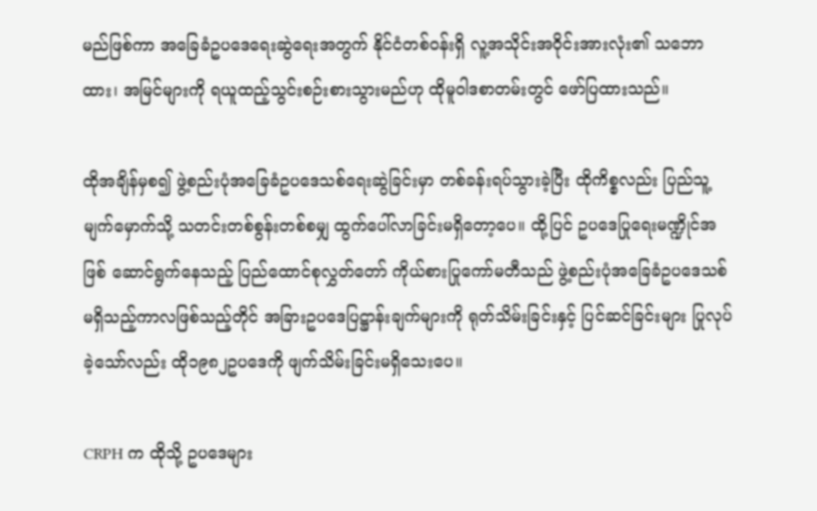မည်ဖြစ်ကာ အခြေခံဥပဒေရေးဆွဲရေးအတွက် နိုင်ငံတစ်ဝန်းရှိ လူ့အသိုင်းအဝိုင်းအားလုံး၏ သဘောထား၊ အမြင်များကို ရယူထည့်သွင်းစဉ်းစားသွားမည်ဟု ထိုမူဝါဒစာတမ်းတွင် ဖော်ပြထားသည်။

ထိုအချိန်မှစ၍ ဖွဲ့စည်းပုံအခြေခံဥပဒေသစ်ရေးဆွဲခြင်းမှာ တစ်ခန်းရပ်သွားခဲ့ပြီး ထိုကိစ္စလည်း ပြည်သူ့မျက်မှောက်သို့ သတင်းတစ်စွန်းတစ်စမျှ ထွက်ပေါ်လာခြင်းမရှိတော့ပေ။ ထို့ပြင် ဥပဒေပြုရေးမဏ္ဍိုင်အဖြစ် ဆောင်ရွက်နေသည့် ပြည်ထောင်စုလွှတ်တော် ကိုယ်စားပြုကော်မတီသည် ဖွဲ့စည်းပုံအခြေခံဥပဒေသစ် မရှိသည့်ကာလဖြစ်သည့်တိုင် အခြားဥပဒေပြဋ္ဌာန်းချက်များကို ရုတ်သိမ်းခြင်းနှင့် ပြင်ဆင်ခြင်းများ ပြုလုပ်ခဲ့သော်လည်း ထို၁၉၈၂ဥပဒေကို ဖျက်သိမ်းခြင်းမရှိသေးပေ။

CRPH က ထိုသို့ ဥပဒေများ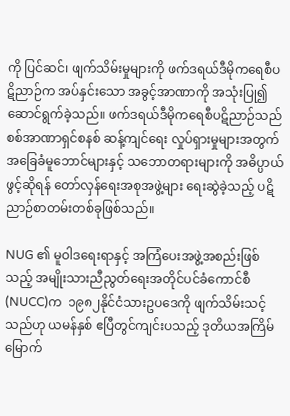ကို ပြင်ဆင်၊ ဖျက်သိမ်းမှုများကို ဖက်ဒရယ်ဒီမိုကရေစီပဋိညာဉ်က အပ်နှင်းသော အခွင့်အာဏာကို အသုံးပြု၍ ဆောင်ရွက်ခဲ့သည်။ ဖက်ဒရယ်ဒီမိုကရေစီပဋိညာဉ်သည် စစ်အာဏာရှင်စနစ် ဆန့်ကျင်ရေး လှုပ်ရှားမှုများအတွက် အခြေခံမူဘောင်များနှင့် သဘောတရားများကို အဓိပ္ပာယ်ဖွင့်ဆိုရန် တော်လှန်ရေးအစုအဖွဲ့များ ရေးဆွဲခဲ့သည့် ပဋိညာဉ်စာတမ်းတစ်ခုဖြစ်သည်။

NUG ၏ မူဝါဒရေးရာနှင့် အကြံပေးအဖွဲ့အစည်းဖြစ်သည့် အမျိုးသားညီညွတ်ရေးအတိုင်ပင်ခံကောင်စီ (NUCC)က  ၁၉၈၂နိုင်ငံသားဥပဒေကို ဖျက်သိမ်းသင့်သည်ဟု ယမန်နှစ် ဧပြီတွင်ကျင်းပသည့် ဒုတိယအကြိမ်မြောက်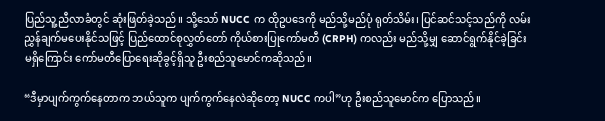ပြည်သူ့ညီလာခံတွင် ဆုံးဖြတ်ခဲ့သည်။ သို့သော် NUCC က ထိုဥပဒေကို မည်သို့မည်ပုံ ရုတ်သိမ်း၊ ပြင်ဆင်သင့်သည်ကို လမ်းညွှန်ချက်မပေးနိုင်သဖြင့် ပြည်ထောင်စုလွှတ်တော် ကိုယ်စားပြုကော်မတီ (CRPH) ကလည်း မည်သို့မျှ ဆောင်ရွက်နိုင်ခဲ့ခြင်းမရှိကြောင်း ကော်မတီပြောရေးဆိုခွင့်ရှိသူ ဦးစည်သူမောင်ကဆိုသည်။

“ဒီမှာပျက်ကွက်နေတာက ဘယ်သူက ပျက်ကွက်နေလဲဆိုတော့ NUCC ကပါ”ဟု ဦးစည်သူမောင်က ပြောသည်။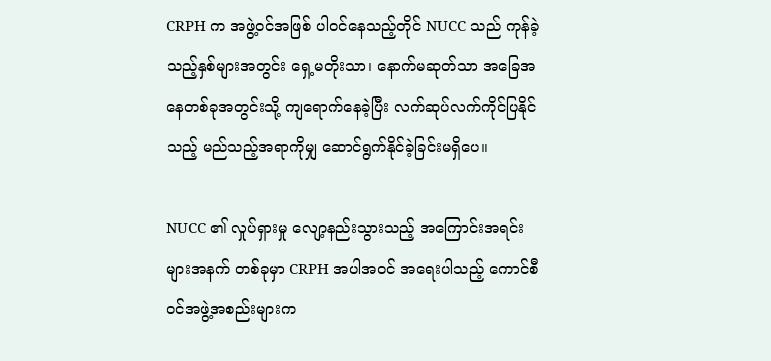CRPH က အဖွဲ့ဝင်အဖြစ် ပါဝင်နေသည့်တိုင် NUCC သည် ကုန်ခဲ့သည့်နှစ်များအတွင်း ရှေ့မတိုးသာ၊ နောက်မဆုတ်သာ အခြေအနေတစ်ခုအတွင်းသို့ ကျရောက်နေခဲ့ပြီး လက်ဆုပ်လက်ကိုင်ပြနိုင်သည့် မည်သည့်အရာကိုမျှ ဆောင်ရွက်နိုင်ခဲ့ခြင်းမရှိပေ။

NUCC ၏ လှုပ်ရှားမှု လျော့နည်းသွားသည့် အကြောင်းအရင်းများအနက် တစ်ခုမှာ CRPH အပါအဝင် အရေးပါသည့် ကောင်စီဝင်အဖွဲ့အစည်းများက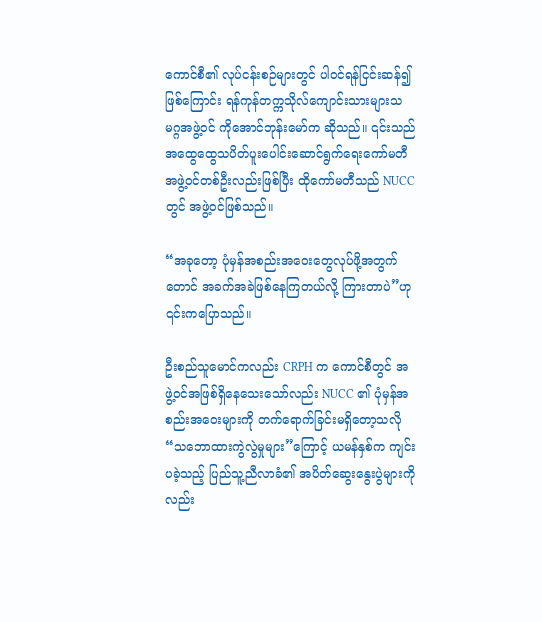ကောင်စီ၏ လုပ်ငန်းစဉ်များတွင် ပါဝင်ရန်ငြင်းဆန်၍ဖြစ်ကြောင်း ရန်ကုန်တက္ကသိုလ်ကျောင်းသားများသမဂ္ဂအဖွဲ့ဝင် ကိုအောင်ဘုန်းမော်က ဆိုသည်။ ၎င်းသည် အထွေထွေသပိတ်ပူးပေါင်းဆောင်ရွက်ရေးကော်မတီအဖွဲ့ဝင်တစ်ဦးလည်းဖြစ်ပြီး ထိုကော်မတီသည် NUCC တွင် အဖွဲ့ဝင်ဖြစ်သည်။

“အခုတော့ ပုံမှန်အစည်းအဝေးတွေလုပ်ဖို့အတွက်တောင် အခက်အခဲဖြစ်နေကြတယ်လို့ ကြားတာပဲ”ဟု ၎င်းကပြောသည်။

ဦးစည်သူမောင်ကလည်း CRPH က ကောင်စီတွင် အဖွဲ့ဝင်အဖြစ်ရှိနေသေးသော်လည်း NUCC ၏ ပုံမှန်အစည်းအဝေးများကို တက်ရောက်ခြင်းမရှိတော့သလို “သဘောထားကွဲလွဲမှုများ”ကြောင့် ယမန်နှစ်က ကျင်းပခဲ့သည့် ပြည်သူ့ညီလာခံ၏ အပိတ်ဆွေးနွေးပွဲများကိုလည်း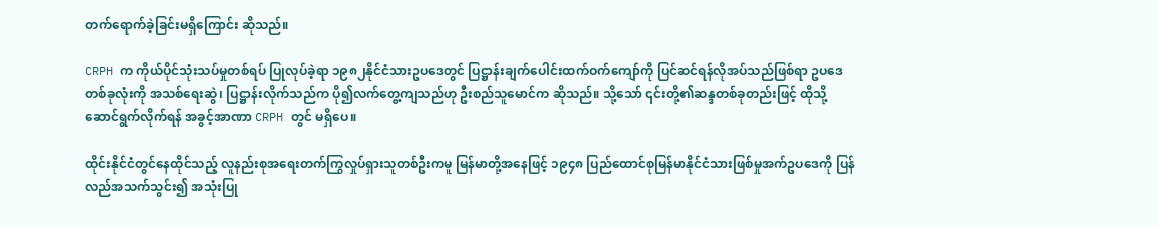တက်ရောက်ခဲ့ခြင်းမရှိကြောင်း ဆိုသည်။

CRPH က ကိုယ်ပိုင်သုံးသပ်မှုတစ်ရပ် ပြုလုပ်ခဲ့ရာ ၁၉၈၂နိုင်ငံသားဥပဒေတွင် ပြဋ္ဌာန်းချက်ပေါင်းထက်ဝက်ကျော်ကို ပြင်ဆင်ရန်လိုအပ်သည်ဖြစ်ရာ ဥပဒေတစ်ခုလုံးကို အသစ်ရေးဆွဲ၊ ပြဋ္ဌာန်းလိုက်သည်က ပို၍လက်တွေ့ကျသည်ဟု ဦးစည်သူမောင်က ဆိုသည်။ သို့သော် ၎င်းတို့၏ဆန္ဒတစ်ခုတည်းဖြင့် ထိုသို့ဆောင်ရွက်လိုက်ရန် အခွင့်အာဏာ CRPH တွင် မရှိပေ။

ထိုင်းနိုင်ငံတွင်နေထိုင်သည့် လူနည်းစုအရေးတက်ကြွလှုပ်ရှားသူတစ်ဦးကမူ မြန်မာတို့အနေဖြင့် ၁၉၄၈ ပြည်ထောင်စုမြန်မာနိုင်ငံသားဖြစ်မှုအက်ဥပဒေကို ပြန်လည်အသက်သွင်း၍ အသုံးပြု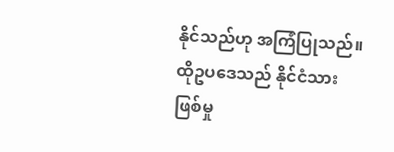နိုင်သည်ဟု အကြံပြုသည်။ ထိုဥပဒေသည် နိုင်ငံသားဖြစ်မှု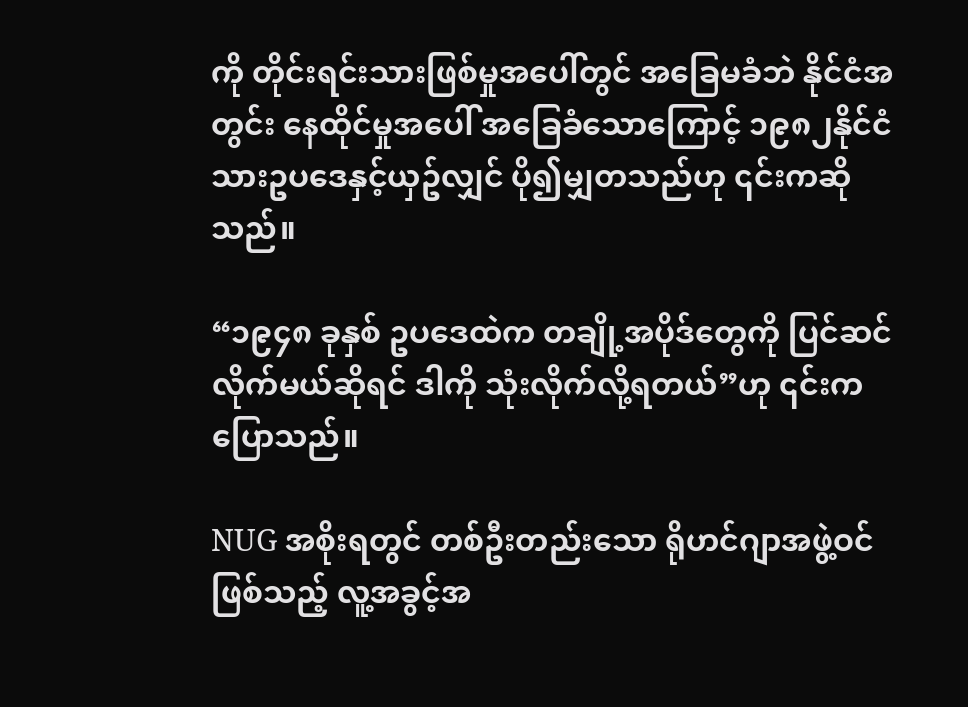ကို တိုင်းရင်းသားဖြစ်မှုအပေါ်တွင် အခြေမခံဘဲ နိုင်ငံအတွင်း နေထိုင်မှုအပေါ် အခြေခံသောကြောင့် ၁၉၈၂နိုင်ငံသားဥပဒေနှင့်ယှဥ်လျှင် ပို၍မျှတသည်ဟု ၎င်းကဆိုသည်။

“၁၉၄၈ ခုနှစ် ဥပဒေထဲက တချို့အပိုဒ်တွေကို ပြင်ဆင်လိုက်မယ်ဆိုရင် ဒါကို သုံးလိုက်လို့ရတယ်”ဟု ၎င်းကပြောသည်။

NUG အစိုးရတွင် တစ်ဦးတည်းသော ရိုဟင်ဂျာအဖွဲ့ဝင်ဖြစ်သည့် လူ့အခွင့်အ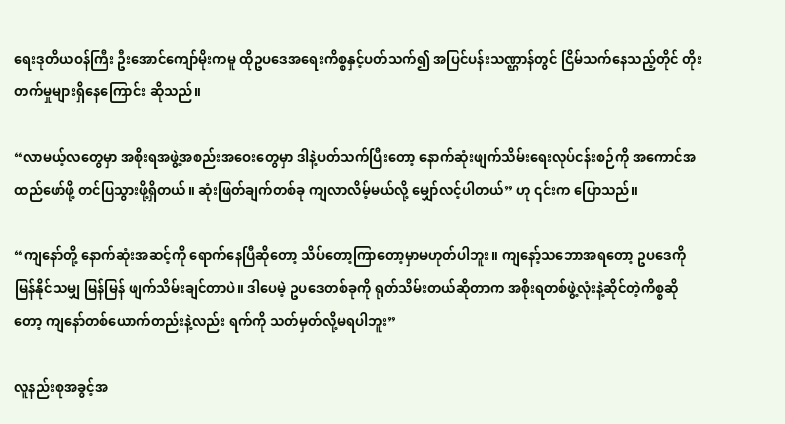ရေးဒုတိယဝန်ကြီး ဦးအောင်ကျော်မိုးကမူ ထိုဥပဒေအရေးကိစ္စနှင့်ပတ်သက်၍ အပြင်ပန်းသဏ္ဌာန်တွင် ငြိမ်သက်နေသည့်တိုင် တိုးတက်မှုများရှိနေကြောင်း ဆိုသည်။

“လာမယ့်လတွေမှာ အစိုးရအဖွဲ့အစည်းအဝေးတွေမှာ ဒါနဲ့ပတ်သက်ပြီးတော့ နောက်ဆုံးဖျက်သိမ်းရေးလုပ်ငန်းစဉ်ကို အကောင်အထည်ဖော်ဖို့ တင်ပြသွားဖို့ရှိတယ်။ ဆုံးဖြတ်ချက်တစ်ခု ကျလာလိမ့်မယ်လို့ မျှော်လင့်ပါတယ်” ဟု ၎င်းက ပြောသည်။

“ကျနော်တို့ နောက်ဆုံးအဆင့်ကို ရောက်နေပြီဆိုတော့ သိပ်တော့ကြာတော့မှာမဟုတ်ပါဘူး။ ကျနော့်သဘောအရတော့ ဥပဒေကို မြန်နိုင်သမျှ မြန်မြန် ဖျက်သိမ်းချင်တာပဲ။ ဒါပေမဲ့ ဥပဒေတစ်ခုကို ရုတ်သိမ်းတယ်ဆိုတာက အစိုးရတစ်ဖွဲ့လုံးနဲ့ဆိုင်တဲ့ကိစ္စဆိုတော့ ကျနော်တစ်ယောက်တည်းနဲ့လည်း ရက်ကို သတ်မှတ်လို့မရပါဘူး”

လူနည်းစုအခွင့်အ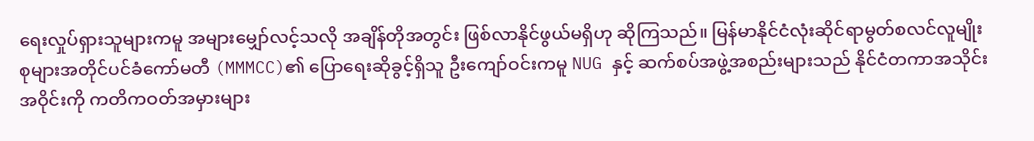ရေးလှုပ်ရှားသူများကမူ အများမျှော်လင့်သလို အချိန်တိုအတွင်း ဖြစ်လာနိုင်ဖွယ်မရှိဟု ဆိုကြသည်။ မြန်မာနိုင်ငံလုံးဆိုင်ရာမွတ်စလင်လူမျိုးစုများအတိုင်ပင်ခံကော်မတီ (MMMCC)၏ ပြောရေးဆိုခွင့်ရှိသူ ဦးကျော်ဝင်းကမူ NUG နှင့် ဆက်စပ်အဖွဲ့အစည်းများသည် နိုင်ငံတကာအသိုင်းအဝိုင်းကို ကတိကဝတ်အမှားများ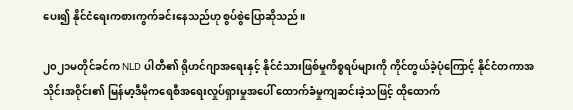ပေး၍ နိုင်ငံရေးကစားကွက်ခင်းနေသည်ဟု စွပ်စွဲပြောဆိုသည်။

၂၀၂၁မတိုင်ခင်က NLD ပါတီ၏ ရိုဟင်ဂျာအရေးနှင့် နိုင်ငံသားဖြစ်မှုကိစ္စရပ်များကို ကိုင်တွယ်ခဲ့ပုံကြောင့် နိုင်ငံတကာအသိုင်းအဝိုင်း၏ မြန်မာ့ဒီမိုကရေစီအရေးလှုပ်ရှားမှုအပေါ် ထောက်ခံမှုကျဆင်းခဲ့သဖြင့် ထိုထောက်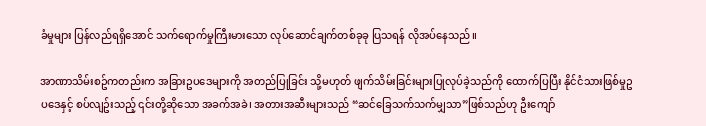ခံမှုများ ပြန်လည်ရရှိအောင် သက်ရောက်မှုကြီးမားသော လုပ်ဆောင်ချက်တစ်ခုခု ပြသရန် လိုအပ်နေသည်။

အာဏာသိမ်းစဥ်ကတည်းက အခြားဥပဒေများကို အတည်ပြုခြင်း သို့မဟုတ် ဖျက်သိမ်းခြင်းများပြုလုပ်ခဲ့သည်ကို ထောက်ပြပြီး နိုင်ငံသားဖြစ်မှုဥပဒေနှင့် စပ်လျဥ်းသည့် ၎င်းတို့ဆိုသော အခက်အခဲ၊ အတားအဆီးများသည် “ဆင်ခြေသက်သက်မျှသာ”ဖြစ်သည်ဟု ဦးကျော်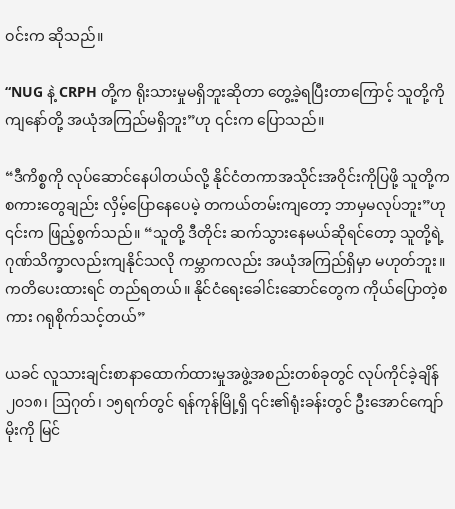ဝင်းက ဆိုသည်။

“NUG နဲ့ CRPH တို့က ရိုးသားမှုမရှိဘူးဆိုတာ တွေ့ခဲ့ရပြီးတာကြောင့် သူတို့ကို ကျနော်တို့ အယုံအကြည်မရှိဘူး”ဟု ၎င်းက ပြောသည်။

“ဒီကိစ္စကို လုပ်ဆောင်နေပါတယ်လို့ နိုင်ငံတကာအသိုင်းအဝိုင်းကိုပြဖို့ သူတို့က စကားတွေချည်း လှိမ့်ပြောနေပေမဲ့ တကယ်တမ်းကျတော့ ဘာမှမလုပ်ဘူး”ဟု ၎င်းက ဖြည့်စွက်သည်။ “သူတို့ ဒီတိုင်း ဆက်သွားနေမယ်ဆိုရင်တော့ သူတို့ရဲ့ ဂုဏ်သိက္ခာလည်းကျနိုင်သလို ကမ္ဘာကလည်း အယုံအကြည်ရှိမှာ မဟုတ်ဘူး။ ကတိပေးထားရင် တည်ရတယ်။ နိုင်ငံရေးခေါင်းဆောင်တွေက ကိုယ်ပြောတဲ့စကား ဂရုစိုက်သင့်တယ်”

ယခင် လူသားချင်းစာနာထောက်ထားမှုအဖွဲ့အစည်းတစ်ခုတွင် လုပ်ကိုင်ခဲ့ချိန် ၂၀၁၈၊ ဩဂုတ်၊ ၁၅ရက်တွင် ရန်ကုန်မြို့ရှိ ၎င်း၏ရုံးခန်းတွင် ဦးအောင်ကျော်မိုးကို မြင်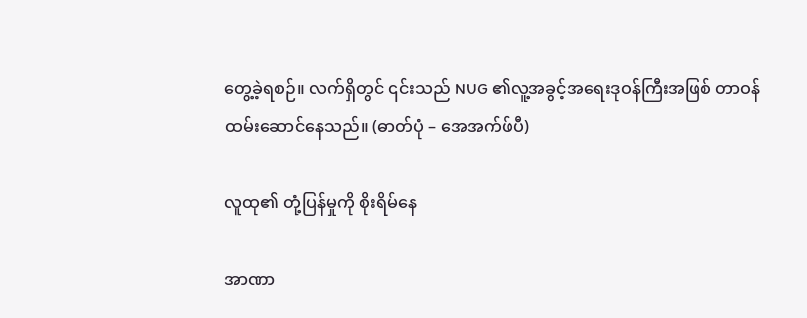တွေ့ခဲ့ရစဉ်။ လက်ရှိတွင် ၎င်းသည် NUG ၏လူ့အခွင့်အရေးဒုဝန်ကြီးအဖြစ် တာဝန်ထမ်းဆောင်နေသည်။ (ဓာတ်ပုံ – အေအက်ဖ်ပီ)

လူထု၏ တုံ့ပြန်မှုကို စိုးရိမ်နေ

အာဏာ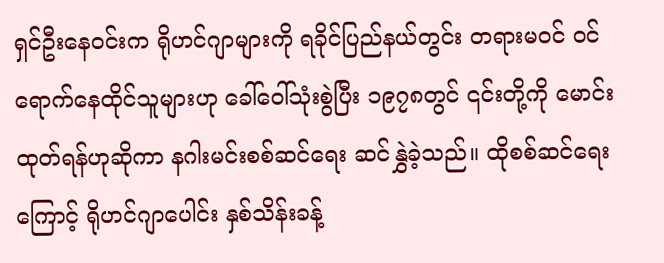ရှင်ဦးနေဝင်းက ရိုဟင်ဂျာများကို ရခိုင်ပြည်နယ်တွင်း တရားမဝင် ဝင်ရောက်နေထိုင်သူများဟု ခေါ်ဝေါ်သုံးစွဲပြီး ၁၉၇၈တွင် ၎င်းတို့ကို မောင်းထုတ်ရန်ဟုဆိုကာ နဂါးမင်းစစ်ဆင်ရေး ဆင်နွှဲခဲ့သည်။ ထိုစစ်ဆင်ရေးကြောင့် ရိုဟင်ဂျာပေါင်း နှစ်သိန်းခန့်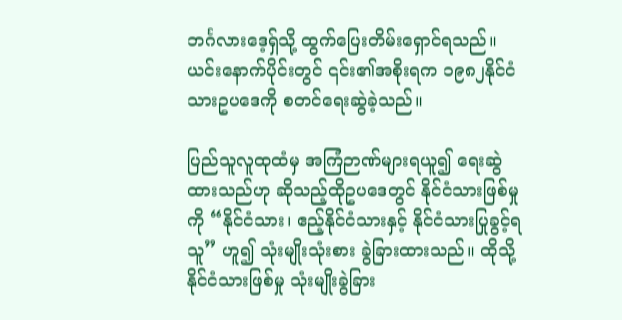ဘင်္ဂလားဒေ့ရှ်သို့ ထွက်ပြေးတိမ်းရှောင်ရသည်။ ယင်းနောက်ပိုင်းတွင် ၎င်း၏အစိုးရက ၁၉၈၂နိုင်ငံသားဥပဒေကို စတင်ရေးဆွဲခဲ့သည်။

ပြည်သူလူထုထံမှ အကြံဉာဏ်များရယူ၍ ရေးဆွဲထားသည်ဟု ဆိုသည့်ထိုဥပဒေတွင် နိုင်ငံသားဖြစ်မှုကို “နိုင်ငံသား၊ ဧည့်နိုင်ငံသားနှင့် နိုင်ငံသားပြုခွင့်ရသူ” ဟူ၍ သုံးမျိုးသုံးစား ခွဲခြားထားသည်။ ထိုသို့ နိုင်ငံသားဖြစ်မှု သုံးမျိုးခွဲခြား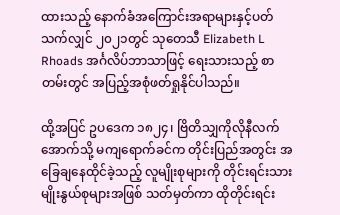ထားသည့် နောက်ခံအကြောင်းအရာများနှင့်ပတ်သက်လျှင် ၂၀၂၁တွင် သုတေသီ Elizabeth L Rhoads အင်္ဂလိပ်ဘာသာဖြင့် ရေးသားသည့် စာတမ်းတွင် အပြည့်အစုံဖတ်ရှုနိုင်ပါသည်။

ထို့အပြင် ဥပဒေက ၁၈၂၄၊ ဗြိတိသျှကိုလိုနီလက်အောက်သို့ မကျရောက်ခင်က တိုင်းပြည်အတွင်း အခြေချနေထိုင်ခဲ့သည့် လူမျိုးစုများကို တိုင်းရင်းသားမျိုးနွယ်စုများအဖြစ် သတ်မှတ်ကာ ထိုတိုင်းရင်း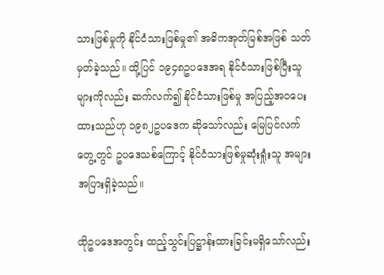သားဖြစ်မှုကို နိုင်ငံသားဖြစ်မှု၏ အဓိကအုတ်မြစ်အဖြစ် သတ်မှတ်ခဲ့သည်။ ထို့ပြင် ၁၉၄၈ဥပဒေအရ နိုင်ငံသားဖြစ်ပြီးသူများကိုလည်း ဆက်လက်၍ နိုင်ငံသားဖြစ်မှု အပြည့်အဝပေးထားသည်ဟု ၁၉၈၂ဥပဒေက ဆိုသော်လည်း မြေပြင်လက်တွေ့တွင် ဥပဒေသစ်ကြောင့် နိုင်ငံသားဖြစ်မှုဆုံးရှုံးသူ အများအပြားရှိခဲ့သည်။

ထိုဥပဒေအတွင်း ထည့်သွင်းပြဋ္ဌာန်းထားခြင်းမရှိသော်လည်း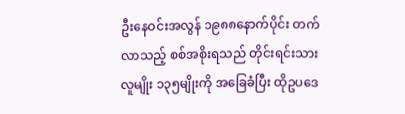ဦးနေဝင်းအလွန် ၁၉၈၈နောက်ပိုင်း တက်လာသည့် စစ်အစိုးရသည် တိုင်းရင်းသားလူမျိုး ၁၃၅မျိုးကို အခြေခံပြီး ထိုဥပဒေ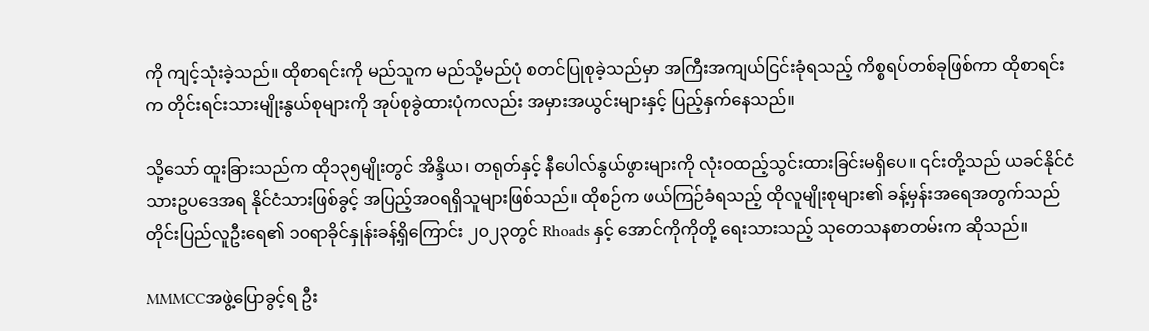ကို ကျင့်သုံးခဲ့သည်။ ထိုစာရင်းကို မည်သူက မည်သို့မည်ပုံ စတင်ပြုစုခဲ့သည်မှာ အကြီးအကျယ်ငြင်းခုံရသည့် ကိစ္စရပ်တစ်ခုဖြစ်ကာ ထိုစာရင်းက တိုင်းရင်းသားမျိုးနွယ်စုများကို အုပ်စုခွဲထားပုံကလည်း အမှားအယွင်းများနှင့် ပြည့်နှက်နေသည်။

သို့သော် ထူးခြားသည်က ထို၁၃၅မျိုးတွင် အိန္ဒိယ၊ တရုတ်နှင့် နီပေါလ်နွယ်ဖွားများကို လုံးဝထည့်သွင်းထားခြင်းမရှိပေ။ ၎င်းတို့သည် ယခင်နိုင်ငံသားဥပဒေအရ နိုင်ငံသားဖြစ်ခွင့် အပြည့်အဝရရှိသူများဖြစ်သည်။ ထိုစဉ်က ဖယ်ကြဉ်ခံရသည့် ထိုလူမျိုးစုများ၏ ခန့်မှန်းအရေအတွက်သည် တိုင်းပြည်လူဦးရေ၏ ၁၀ရာခိုင်နှုန်းခန့်ရှိကြောင်း ၂၀၂၃တွင် Rhoads နှင့် အောင်ကိုကိုတို့ ရေးသားသည့် သုတေသနစာတမ်းက ဆိုသည်။

MMMCCအဖွဲ့ပြောခွင့်ရ ဦး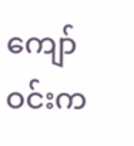ကျော်ဝင်းက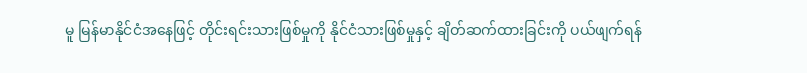မူ မြန်မာနိုင်ငံအနေဖြင့် တိုင်းရင်းသားဖြစ်မှုကို နိုင်ငံသားဖြစ်မှုနှင့် ချိတ်ဆက်ထားခြင်းကို ပယ်ဖျက်ရန်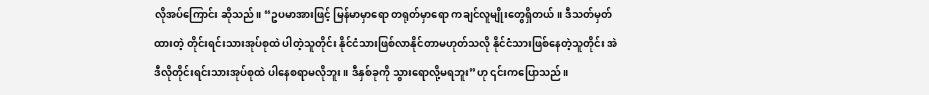လိုအပ်ကြောင်း ဆိုသည်။ “ဥပမာအားဖြင့် မြန်မာမှာရော တရုတ်မှာရော ကချင်လူမျိုးတွေရှိတယ်။ ဒီသတ်မှတ်ထားတဲ့ တိုင်းရင်းသားအုပ်စုထဲ ပါတဲ့သူတိုင်း နိုင်ငံသားဖြစ်လာနိုင်တာမဟုတ်သလို နိုင်ငံသားဖြစ်နေတဲ့သူတိုင်း အဲဒီလိုတိုင်းရင်းသားအုပ်စုထဲ ပါနေစရာမလိုဘူး။ ဒီနှစ်ခုကို သွားရောလို့မရဘူး”ဟု ၎င်းကပြောသည်။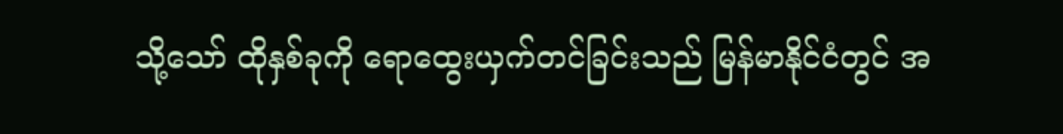သို့သော် ထိုနှစ်ခုကို ရောထွေးယှက်တင်ခြင်းသည် မြန်မာနိုင်ငံတွင် အ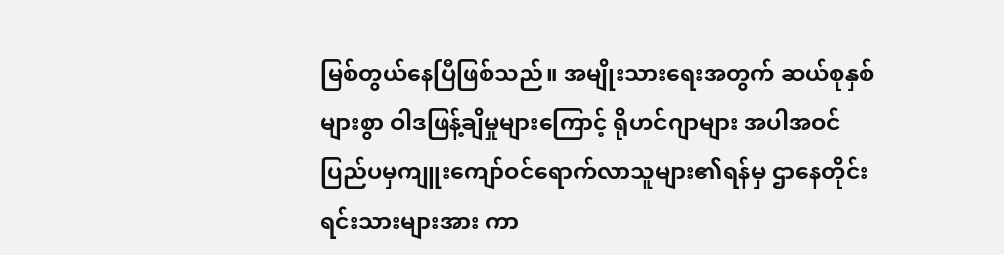မြစ်တွယ်နေပြီဖြစ်သည်။ အမျိုးသားရေးအတွက် ဆယ်စုနှစ်များစွာ ဝါဒဖြန့်ချိမှုများကြောင့် ရိုဟင်ဂျာများ အပါအဝင် ပြည်ပမှကျူးကျော်ဝင်ရောက်လာသူများ၏ရန်မှ ဌာနေတိုင်းရင်းသားများအား ကာ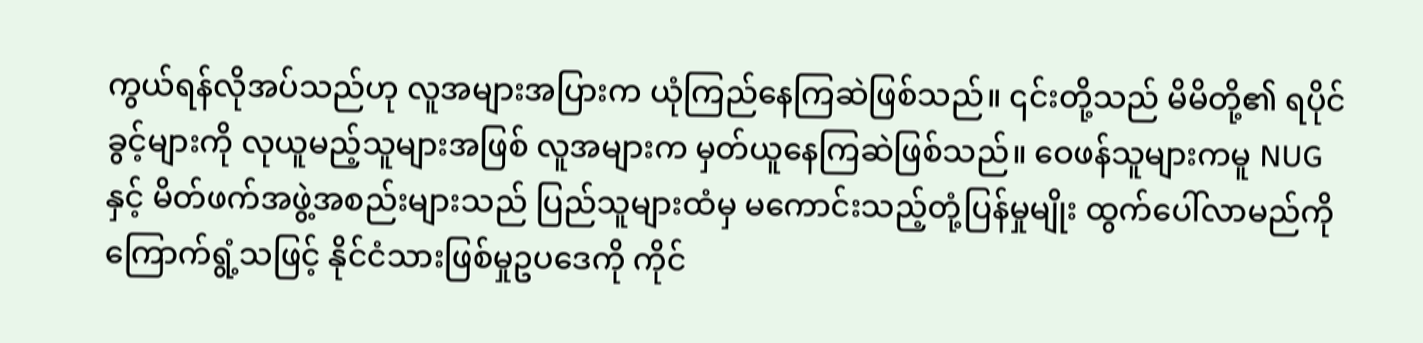ကွယ်ရန်လိုအပ်သည်ဟု လူအများအပြားက ယုံကြည်နေကြဆဲဖြစ်သည်။ ၎င်းတို့သည် မိမိတို့၏ ရပိုင်ခွင့်များကို လုယူမည့်သူများအဖြစ် လူအများက မှတ်ယူနေကြဆဲဖြစ်သည်။ ဝေဖန်သူများကမူ NUG နှင့် မိတ်ဖက်အဖွဲ့အစည်းများသည် ပြည်သူများထံမှ မကောင်းသည့်တုံ့ပြန်မှုမျိုး ထွက်ပေါ်လာမည်ကို ကြောက်ရွံ့သဖြင့် နိုင်ငံသားဖြစ်မှုဥပဒေကို ကိုင်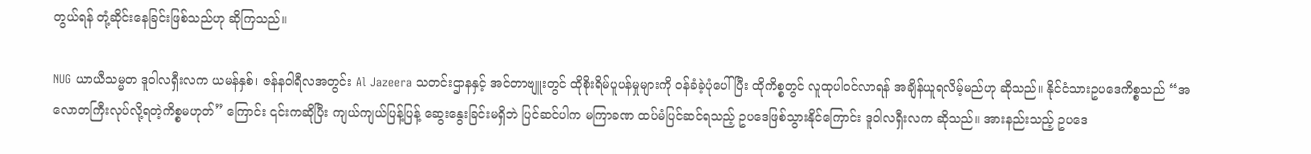တွယ်ရန် တုံ့ဆိုင်းနေခြင်းဖြစ်သည်ဟု ဆိုကြသည်။

NUG ယာယီသမ္မတ ဒူဝါလရှီးလက ယမန်နှစ်၊ ဇန်နဝါရီလအတွင်း Al Jazeera သတင်းဌာနနှင့် အင်တာဗျူးတွင် ထိုစိုးရိမ်ပူပန်မှုများကို ဝန်ခံခဲ့ပုံပေါ်ပြီး ထိုကိစ္စတွင် လူထုပါဝင်လာရန် အချိန်ယူရလိမ့်မည်ဟု ဆိုသည်။ နိုင်ငံသားဥပဒေကိစ္စသည် “အလောတကြီးလုပ်လို့ရတဲ့ကိစ္စမဟုတ်” ကြောင်း ၎င်းကဆိုပြီး ကျယ်ကျယ်ပြန့်ပြန့် ဆွေးနွေးခြင်းမရှိဘဲ ပြင်ဆင်ပါက မကြာခဏ ထပ်မံပြင်ဆင်ရသည့် ဥပဒေဖြစ်သွားနိုင်ကြောင်း ဒူဝါလရှီးလက ဆိုသည်။ အားနည်းသည့် ဥပဒေ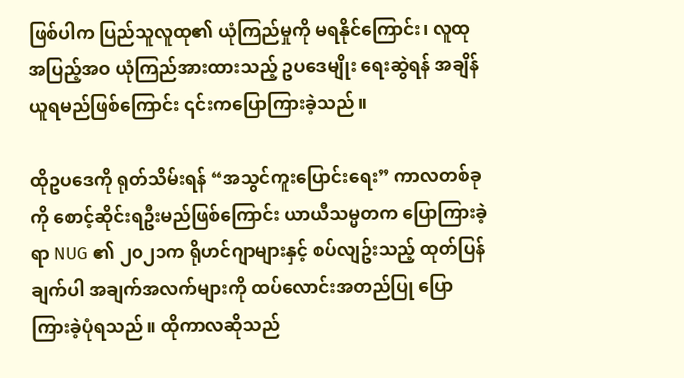ဖြစ်ပါက ပြည်သူလူထု၏ ယုံကြည်မှုကို မရနိုင်ကြောင်း၊ လူထုအပြည့်အဝ ယုံကြည်အားထားသည့် ဥပဒေမျိုး ရေးဆွဲရန် အချိန်ယူရမည်ဖြစ်ကြောင်း ၎င်းကပြောကြားခဲ့သည်။

ထိုဥပဒေကို ရုတ်သိမ်းရန် “အသွင်ကူးပြောင်းရေး” ကာလတစ်ခုကို စောင့်ဆိုင်းရဦးမည်ဖြစ်ကြောင်း ယာယီသမ္မတက ပြောကြားခဲ့ရာ NUG ၏ ၂၀၂၁က ရိုဟင်ဂျာများနှင့် စပ်လျဥ်းသည့် ထုတ်ပြန်ချက်ပါ အချက်အလက်များကို ထပ်လောင်းအတည်ပြု ပြောကြားခဲ့ပုံရသည်။ ထိုကာလဆိုသည်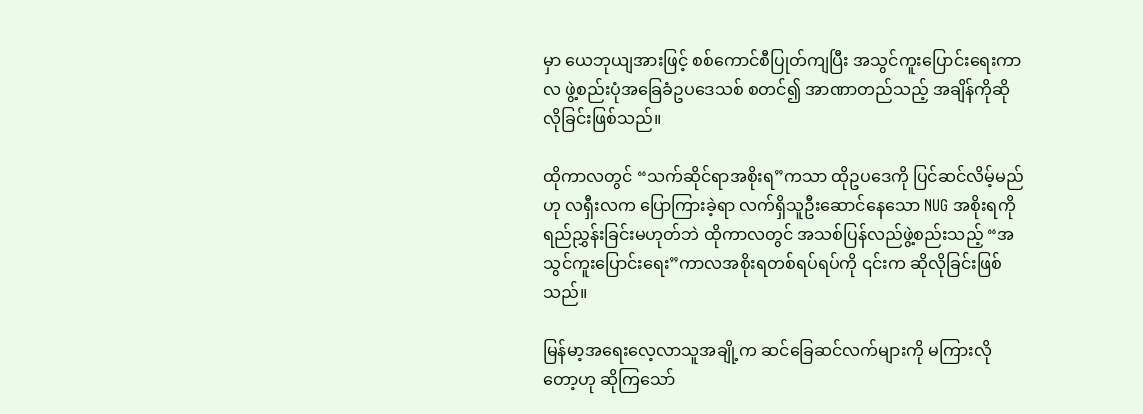မှာ ယေဘုယျအားဖြင့် စစ်ကောင်စီပြုတ်ကျပြီး အသွင်ကူးပြောင်းရေးကာလ ဖွဲ့စည်းပုံအခြေခံဥပဒေသစ် စတင်၍ အာဏာတည်သည့် အချိန်ကိုဆိုလိုခြင်းဖြစ်သည်။

ထိုကာလတွင် “သက်ဆိုင်ရာအစိုးရ”ကသာ ထိုဥပဒေကို ပြင်ဆင်လိမ့်မည်ဟု လရှီးလက ပြောကြားခဲ့ရာ လက်ရှိသူဦးဆောင်နေသော NUG အစိုးရကို ရည်ညွှန်းခြင်းမဟုတ်ဘဲ ထိုကာလတွင် အသစ်ပြန်လည်ဖွဲ့စည်းသည့် “အသွင်ကူးပြောင်းရေး”ကာလအစိုးရတစ်ရပ်ရပ်ကို ၎င်းက ဆိုလိုခြင်းဖြစ်သည်။

မြန်မာ့အရေးလေ့လာသူအချို့က ဆင်ခြေဆင်လက်များကို မကြားလိုတော့ဟု ဆိုကြသော်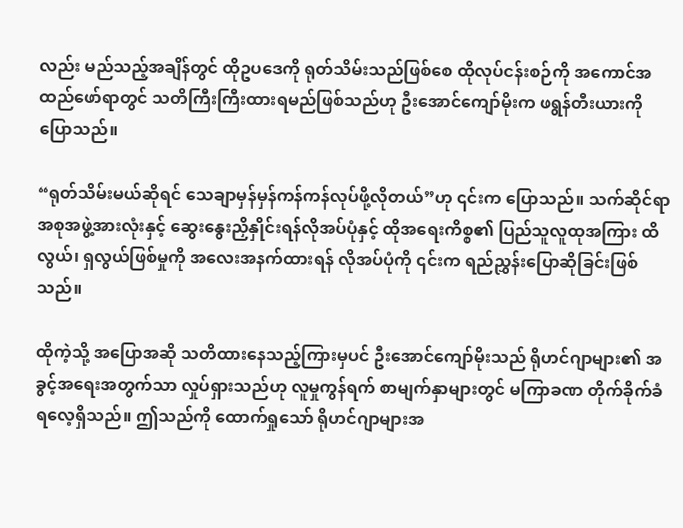လည်း မည်သည့်အချိန်တွင် ထိုဥပဒေကို ရုတ်သိမ်းသည်ဖြစ်စေ ထိုလုပ်ငန်းစဉ်ကို အကောင်အထည်ဖော်ရာတွင် သတိကြီးကြီးထားရမည်ဖြစ်သည်ဟု ဦးအောင်ကျော်မိုးက ဖရွန်တီးယားကို ပြောသည်။

“ရုတ်သိမ်းမယ်ဆိုရင် သေချာမှန်မှန်ကန်ကန်လုပ်ဖို့လိုတယ်”ဟု ၎င်းက ပြောသည်။ သက်ဆိုင်ရာအစုအဖွဲ့အားလုံးနှင့် ဆွေးနွေးညှိနှိုင်းရန်လိုအပ်ပုံနှင့် ထိုအရေးကိစ္စ၏ ပြည်သူလူထုအကြား ထိလွယ်၊ ရှလွယ်ဖြစ်မှုကို အလေးအနက်ထားရန် လိုအပ်ပုံကို ၎င်းက ရည်ညွှန်းပြောဆိုခြင်းဖြစ်သည်။

ထိုကဲ့သို့ အပြောအဆို သတိထားနေသည့်ကြားမှပင် ဦးအောင်ကျော်မိုးသည် ရိုဟင်ဂျာများ၏ အခွင့်အရေးအတွက်သာ လှုပ်ရှားသည်ဟု လူမှုကွန်ရက် စာမျက်နှာများတွင် မကြာခဏ တိုက်ခိုက်ခံရလေ့ရှိသည်။ ဤသည်ကို ထောက်ရှုသော် ရိုဟင်ဂျာများအ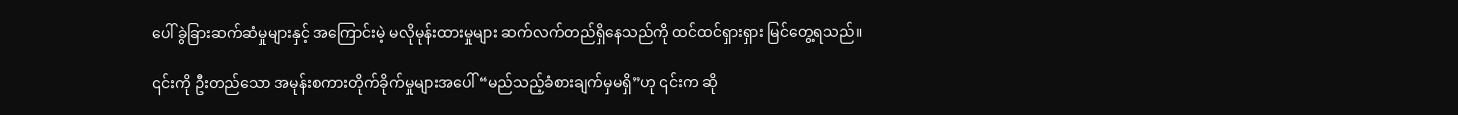ပေါ် ခွဲခြားဆက်ဆံမှုများနှင့် အကြောင်းမဲ့ မလိုမုန်းထားမှုများ ဆက်လက်တည်ရှိနေသည်ကို ထင်ထင်ရှားရှား မြင်တွေ့ရသည်။

၎င်းကို ဦးတည်သော အမုန်းစကားတိုက်ခိုက်မှုများအပေါ် “မည်သည့်ခံစားချက်မှမရှိ”ဟု ၎င်းက ဆို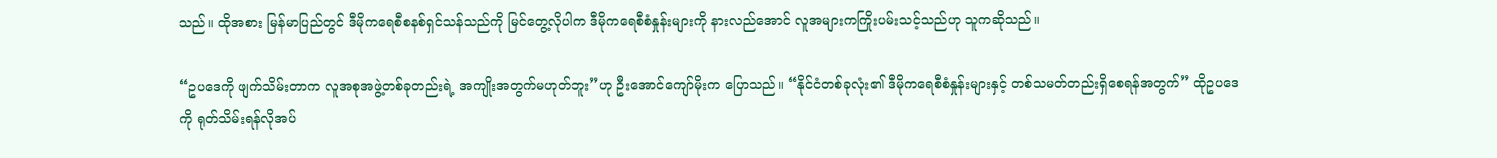သည်။ ထိုအစား မြန်မာပြည်တွင် ဒီမိုကရေစီစနစ်ရှင်သန်သည်ကို မြင်တွေ့လိုပါက ဒီမိုကရေစီစံနှုန်းများကို နားလည်အောင် လူအများကကြိုးပမ်းသင့်သည်ဟု သူကဆိုသည်။

“ဥပဒေကို ဖျက်သိမ်းတာက လူအစုအဖွဲ့တစ်ခုတည်းရဲ့ အကျိုးအတွက်မဟုတ်ဘူး”ဟု ဦးအောင်ကျော်မိုးက ပြောသည်။ “နိုင်ငံတစ်ခုလုံး၏ ဒီမိုကရေစီစံနှုန်းများနှင့် တစ်သမတ်တည်းရှိစေရန်အတွက်” ထိုဥပဒေကို ရုတ်သိမ်းရန်လိုအပ်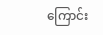ကြောင်း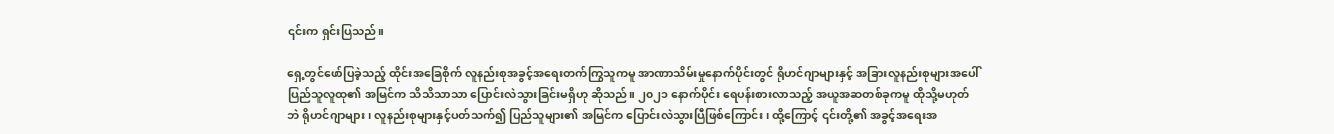၎င်းက ရှင်းပြသည်။

ရှေ့တွင်ဖော်ပြခဲ့သည့် ထိုင်းအခြေစိုက် လူနည်းစုအခွင့်အရေးတက်ကြွသူကမူ အာဏာသိမ်းမှုနောက်ပိုင်းတွင် ရိုဟင်ဂျာများနှင့် အခြားလူနည်းစုများအပေါ် ပြည်သူလူထု၏ အမြင်က သိသိသာသာ ပြောင်းလဲသွားခြင်းမရှိဟု ဆိုသည်။ ၂၀၂၁ နောက်ပိုင်း ရေပန်းစားလာသည့် အယူအဆတစ်ခုကမူ ထိုသို့မဟုတ်ဘဲ ရိုဟင်ဂျာများ၊ လူနည်းစုများနှင့်ပတ်သက်၍ ပြည်သူများ၏ အမြင်က ပြောင်းလဲသွားပြီဖြစ်ကြောင်း၊ ထို့ကြောင့် ၎င်းတို့၏ အခွင့်အရေးအ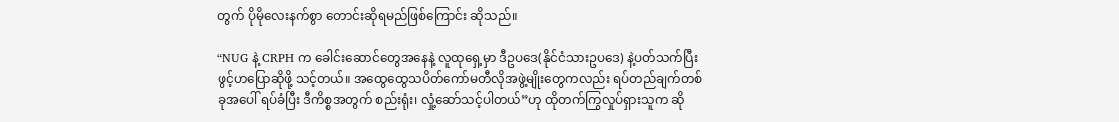တွက် ပိုမိုလေးနက်စွာ တောင်းဆိုရမည်ဖြစ်ကြောင်း ဆိုသည်။

“NUG နဲ့ CRPH က ခေါင်းဆောင်တွေအနေနဲ့ လူထုရှေ့မှာ ဒီဥပဒေ(နိုင်ငံသားဥပဒေ) နဲ့ပတ်သက်ပြီး ဖွင့်ဟပြောဆိုဖို့ သင့်တယ်။ အထွေထွေသပိတ်ကော်မတီလိုအဖွဲ့မျိုးတွေကလည်း ရပ်တည်ချက်တစ်ခုအပေါ် ရပ်ခံပြီး ဒီကိစ္စအတွက် စည်းရုံး၊ လှုံ့ဆော်သင့်ပါတယ်”ဟု ထိုတက်ကြွလှုပ်ရှားသူက ဆို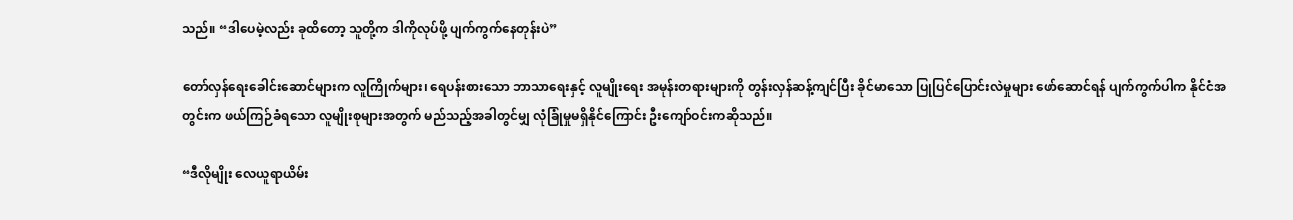သည်။ “ဒါပေမဲ့လည်း ခုထိတော့ သူတို့က ဒါကိုလုပ်ဖို့ ပျက်ကွက်နေတုန်းပဲ”

တော်လှန်ရေးခေါင်းဆောင်များက လူကြိုက်များ၊ ရေပန်းစားသော ဘာသာရေးနှင့် လူမျိုးရေး အမုန်းတရားများကို တွန်းလှန်ဆန့်ကျင်ပြီး ခိုင်မာသော ပြုပြင်ပြောင်းလဲမှုများ ဖော်ဆောင်ရန် ပျက်ကွက်ပါက နိုင်ငံအတွင်းက ဖယ်ကြဉ်ခံရသော လူမျိုးစုများအတွက် မည်သည့်အခါတွင်မျှ လုံခြုံမှုမရှိနိုင်ကြောင်း ဦးကျော်ဝင်းကဆိုသည်။

“ဒီလိုမျိုး လေယူရာယိမ်း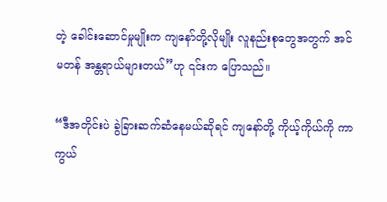တဲ့ ခေါင်းဆောင်မှုမျိုးက ကျနော်တို့လိုမျိုး လူနည်းစုတွေအတွက် အင်မတန် အန္တရာယ်များတယ်”ဟု ၎င်းက ပြောသည်။

“ဒီအတိုင်းပဲ ခွဲခြားဆက်ဆံနေမယ်ဆိုရင် ကျနော်တို့ ကိုယ့်ကိုယ်ကို ကာကွယ်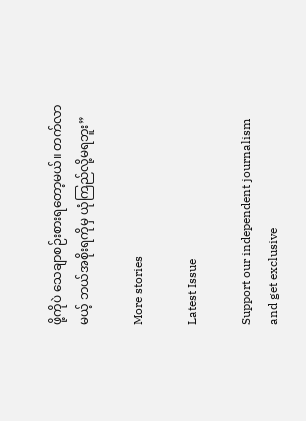ဖို့ကိုပဲ သေချာစဉ်းစားရတော့မယ်။ တက်လာမယ့် ဘယ်အစိုးရကိုမှ ယုံကြည်လို့မရဘူး”

More stories

Latest Issue

Support our independent journalism and get exclusive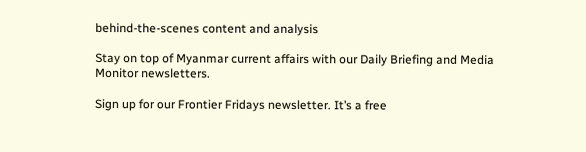behind-the-scenes content and analysis

Stay on top of Myanmar current affairs with our Daily Briefing and Media Monitor newsletters.

Sign up for our Frontier Fridays newsletter. It’s a free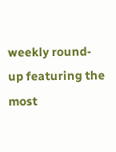weekly round-up featuring the most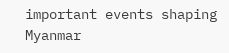important events shaping Myanmar